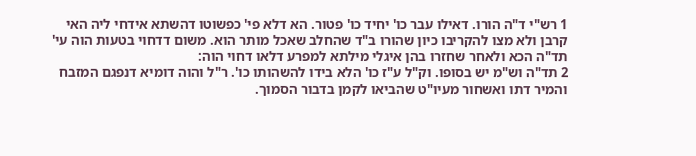1 רש"י ד"ה הורו. דאילו עבר כו' יחיד כו' פטור. הא דלא פי' כפשוטו דהשתא אידחי ליה האי קרבן ולא מצו להקריבו כיון שהורו ב"ד שהחלב שאכל מותר הוא. משום דדחוי בטעות הוה עי' תד"ה הכא ולאחר שחזרו בהן איגלי מילתא למפרע דלאו דחוי הוה:
2 תד"ה וש"מ יש בסופו. וק"ל ע"ז כו' הלא בידו להשהותו כו'. ר"ל והוה דומיא דנפגם המזבח והמיר דתו ואשחור מעיו"ט שהביאו לקמן בדבור הסמוך.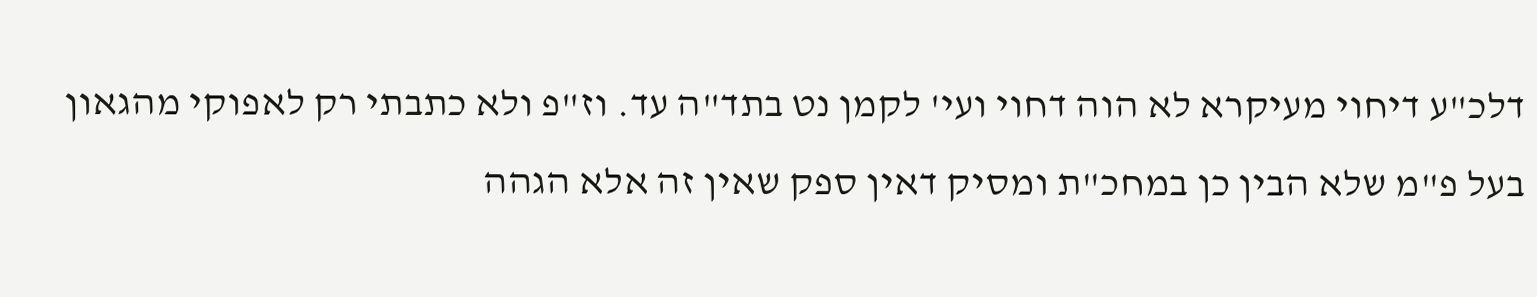דלכ"ע דיחוי מעיקרא לא הוה דחוי ועי' לקמן נט בתד"ה עד. וז"פ ולא כתבתי רק לאפוקי מהגאון בעל פ"מ שלא הבין כן במחכ"ת ומסיק דאין ספק שאין זה אלא הגהה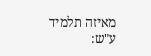מאיזה תלמיד ע"ש: